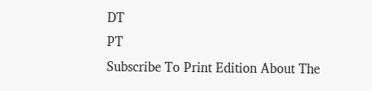DT
PT
Subscribe To Print Edition About The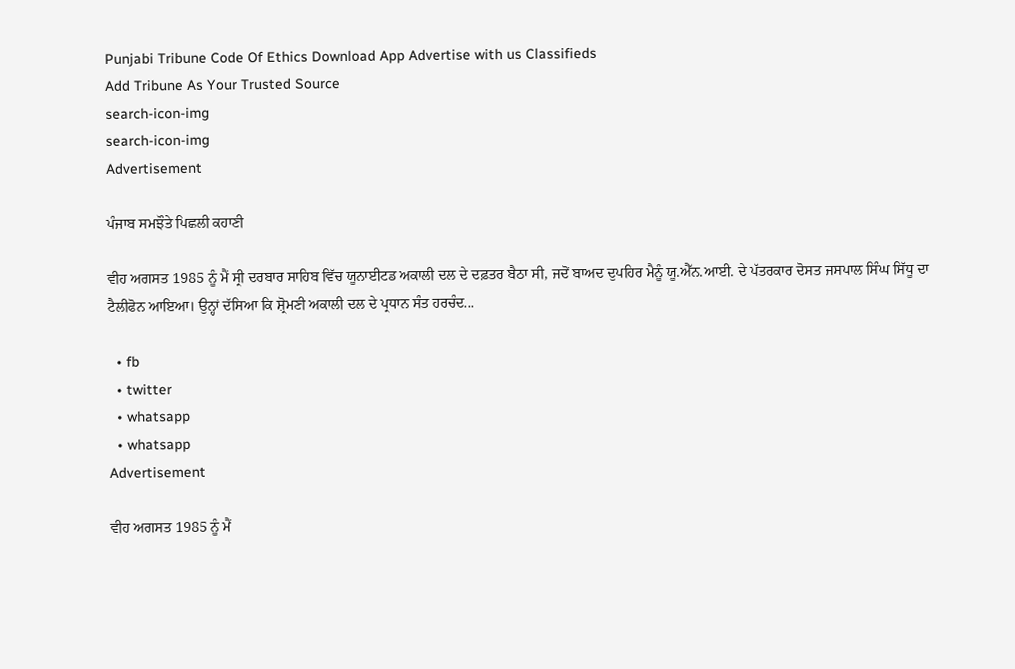Punjabi Tribune Code Of Ethics Download App Advertise with us Classifieds
Add Tribune As Your Trusted Source
search-icon-img
search-icon-img
Advertisement

ਪੰਜਾਬ ਸਮਝੌਤੇ ਪਿਛਲੀ ਕਹਾਣੀ

ਵੀਹ ਅਗਸਤ 1985 ਨੂੰ ਮੈਂ ਸ੍ਰੀ ਦਰਬਾਰ ਸਾਹਿਬ ਵਿੱਚ ਯੂਨਾਈਟਡ ਅਕਾਲੀ ਦਲ ਦੇ ਦਫ਼ਤਰ ਬੈਠਾ ਸੀ, ਜਦੋਂ ਬਾਅਦ ਦੁਪਹਿਰ ਮੈਨੂੰ ਯੂ.ਐੱਨ.ਆਈ. ਦੇ ਪੱਤਰਕਾਰ ਦੋਸਤ ਜਸਪਾਲ ਸਿੰਘ ਸਿੱਧੂ ਦਾ ਟੈਲੀਫੋਨ ਆਇਆ। ਉਨ੍ਹਾਂ ਦੱਸਿਆ ਕਿ ਸ਼੍ਰੋਮਣੀ ਅਕਾਲੀ ਦਲ ਦੇ ਪ੍ਰਧਾਨ ਸੰਤ ਹਰਚੰਦ...

  • fb
  • twitter
  • whatsapp
  • whatsapp
Advertisement

ਵੀਹ ਅਗਸਤ 1985 ਨੂੰ ਮੈਂ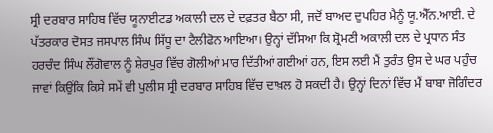ਸ੍ਰੀ ਦਰਬਾਰ ਸਾਹਿਬ ਵਿੱਚ ਯੂਨਾਈਟਡ ਅਕਾਲੀ ਦਲ ਦੇ ਦਫ਼ਤਰ ਬੈਠਾ ਸੀ, ਜਦੋਂ ਬਾਅਦ ਦੁਪਹਿਰ ਮੈਨੂੰ ਯੂ.ਐੱਨ.ਆਈ. ਦੇ ਪੱਤਰਕਾਰ ਦੋਸਤ ਜਸਪਾਲ ਸਿੰਘ ਸਿੱਧੂ ਦਾ ਟੈਲੀਫੋਨ ਆਇਆ। ਉਨ੍ਹਾਂ ਦੱਸਿਆ ਕਿ ਸ਼੍ਰੋਮਣੀ ਅਕਾਲੀ ਦਲ ਦੇ ਪ੍ਰਧਾਨ ਸੰਤ ਹਰਚੰਦ ਸਿੰਘ ਲੌਂਗੋਵਾਲ ਨੂੰ ਸ਼ੇਰਪੁਰ ਵਿੱਚ ਗੋਲੀਆਂ ਮਾਰ ਦਿੱਤੀਆਂ ਗਈਆਂ ਹਨ, ਇਸ ਲਈ ਮੈਂ ਤੁਰੰਤ ਉਸ ਦੇ ਘਰ ਪਹੁੰਚ ਜਾਵਾਂ ਕਿਉਂਕਿ ਕਿਸੇ ਸਮੇਂ ਵੀ ਪੁਲੀਸ ਸ੍ਰੀ ਦਰਬਾਰ ਸਾਹਿਬ ਵਿੱਚ ਦਾਖ਼ਲ ਹੋ ਸਕਦੀ ਹੈ। ਉਨ੍ਹਾਂ ਦਿਨਾਂ ਵਿੱਚ ਮੈਂ ਬਾਬਾ ਜੋਗਿੰਦਰ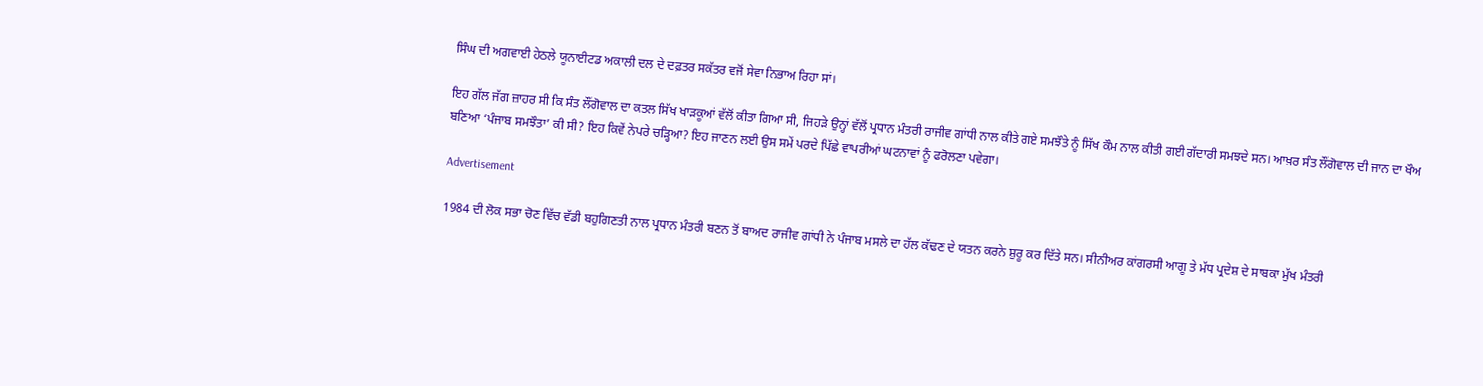ਸਿੰਘ ਦੀ ਅਗਵਾਈ ਹੇਠਲੇ ਯੂਨਾਈਟਡ ਅਕਾਲੀ ਦਲ ਦੇ ਦਫ਼ਤਰ ਸਕੱਤਰ ਵਜੋਂ ਸੇਵਾ ਨਿਭਾਅ ਰਿਹਾ ਸਾਂ।

ਇਹ ਗੱਲ ਜੱਗ ਜ਼ਾਹਰ ਸੀ ਕਿ ਸੰਤ ਲੌਂਗੋਵਾਲ ਦਾ ਕਤਲ ਸਿੱਖ ਖਾੜਕੂਆਂ ਵੱਲੋਂ ਕੀਤਾ ਗਿਆ ਸੀ, ਜਿਹੜੇ ਉਨ੍ਹਾਂ ਵੱਲੋਂ ਪ੍ਰਧਾਨ ਮੰਤਰੀ ਰਾਜੀਵ ਗਾਂਧੀ ਨਾਲ ਕੀਤੇ ਗਏ ਸਮਝੌਤੇ ਨੂੰ ਸਿੱਖ ਕੌਮ ਨਾਲ ਕੀਤੀ ਗਈ ਗੱਦਾਰੀ ਸਮਝਦੇ ਸਨ। ਆਖ਼ਰ ਸੰਤ ਲੌਂਗੋਵਾਲ ਦੀ ਜਾਨ ਦਾ ਖੌਅ ਬਣਿਆ ‘ਪੰਜਾਬ ਸਮਝੌਤਾ’ ਕੀ ਸੀ? ਇਹ ਕਿਵੇਂ ਨੇਪਰੇ ਚੜ੍ਹਿਆ? ਇਹ ਜਾਣਨ ਲਈ ਉਸ ਸਮੇਂ ਪਰਦੇ ਪਿੱਛੇ ਵਾਪਰੀਆਂ ਘਟਨਾਵਾਂ ਨੂੰ ਫਰੋਲਣਾ ਪਵੇਗਾ।

Advertisement

1984 ਦੀ ਲੋਕ ਸਭਾ ਚੋਣ ਵਿੱਚ ਵੱਡੀ ਬਹੁਗਿਣਤੀ ਨਾਲ ਪ੍ਰਧਾਨ ਮੰਤਰੀ ਬਣਨ ਤੋਂ ਬਾਅਦ ਰਾਜੀਵ ਗਾਂਧੀ ਨੇ ਪੰਜਾਬ ਮਸਲੇ ਦਾ ਹੱਲ ਕੱਢਣ ਦੇ ਯਤਨ ਕਰਨੇ ਸ਼ੁਰੂ ਕਰ ਦਿੱਤੇ ਸਨ। ਸੀਨੀਅਰ ਕਾਂਗਰਸੀ ਆਗੂ ਤੇ ਮੱਧ ਪ੍ਰਦੇਸ਼ ਦੇ ਸਾਬਕਾ ਮੁੱਖ ਮੰਤਰੀ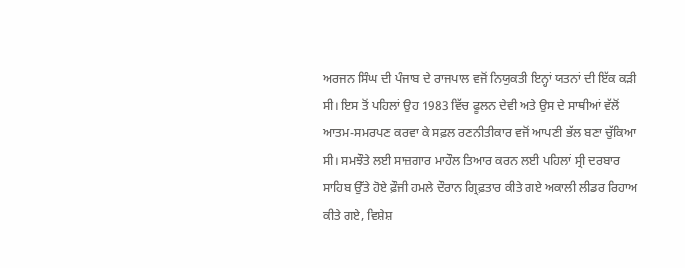ਅਰਜਨ ਸਿੰਘ ਦੀ ਪੰਜਾਬ ਦੇ ਰਾਜਪਾਲ ਵਜੋਂ ਨਿਯੁਕਤੀ ਇਨ੍ਹਾਂ ਯਤਨਾਂ ਦੀ ਇੱਕ ਕੜੀ ਸੀ। ਇਸ ਤੋਂ ਪਹਿਲਾਂ ਉਹ 1983 ਵਿੱਚ ਫੂਲਨ ਦੇਵੀ ਅਤੇ ਉਸ ਦੇ ਸਾਥੀਆਂ ਵੱਲੋਂ ਆਤਮ-ਸਮਰਪਣ ਕਰਵਾ ਕੇ ਸਫ਼ਲ ਰਣਨੀਤੀਕਾਰ ਵਜੋਂ ਆਪਣੀ ਭੱਲ ਬਣਾ ਚੁੱਕਿਆ ਸੀ। ਸਮਝੌਤੇ ਲਈ ਸਾਜ਼ਗਾਰ ਮਾਹੌਲ ਤਿਆਰ ਕਰਨ ਲਈ ਪਹਿਲਾਂ ਸ੍ਰੀ ਦਰਬਾਰ ਸਾਹਿਬ ਉੱਤੇ ਹੋਏ ਫ਼ੌਜੀ ਹਮਲੇ ਦੌਰਾਨ ਗ੍ਰਿਫ਼ਤਾਰ ਕੀਤੇ ਗਏ ਅਕਾਲੀ ਲੀਡਰ ਰਿਹਾਅ ਕੀਤੇ ਗਏ, ਵਿਸ਼ੇਸ਼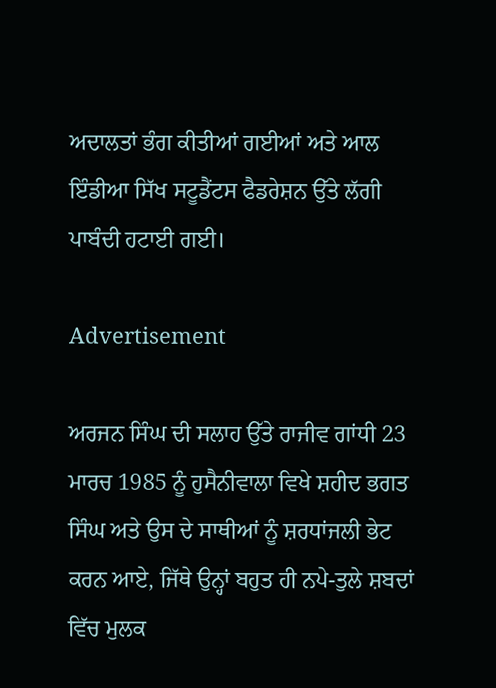ਅਦਾਲਤਾਂ ਭੰਗ ਕੀਤੀਆਂ ਗਈਆਂ ਅਤੇ ਆਲ ਇੰਡੀਆ ਸਿੱਖ ਸਟੂਡੈਂਟਸ ਫੈਡਰੇਸ਼ਨ ਉੱਤੇ ਲੱਗੀ ਪਾਬੰਦੀ ਹਟਾਈ ਗਈ।

Advertisement

ਅਰਜਨ ਸਿੰਘ ਦੀ ਸਲਾਹ ਉੱਤੇ ਰਾਜੀਵ ਗਾਂਧੀ 23 ਮਾਰਚ 1985 ਨੂੰ ਹੁਸੈਨੀਵਾਲਾ ਵਿਖੇ ਸ਼ਹੀਦ ਭਗਤ ਸਿੰਘ ਅਤੇ ਉਸ ਦੇ ਸਾਥੀਆਂ ਨੂੰ ਸ਼ਰਧਾਂਜਲੀ ਭੇਟ ਕਰਨ ਆਏ, ਜਿੱਥੇ ਉਨ੍ਹਾਂ ਬਹੁਤ ਹੀ ਨਪੇ-ਤੁਲੇ ਸ਼ਬਦਾਂ ਵਿੱਚ ਮੁਲਕ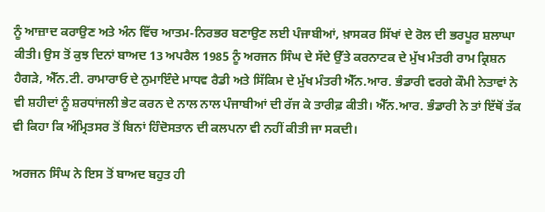ਨੂੰ ਆਜ਼ਾਦ ਕਰਾਉਣ ਅਤੇ ਅੰਨ ਵਿੱਚ ਆਤਮ-ਨਿਰਭਰ ਬਣਾਉਣ ਲਈ ਪੰਜਾਬੀਆਂ, ਖ਼ਾਸਕਰ ਸਿੱਖਾਂ ਦੇ ਰੋਲ ਦੀ ਭਰਪੂਰ ਸ਼ਲਾਘਾ ਕੀਤੀ। ਉਸ ਤੋਂ ਕੁਝ ਦਿਨਾਂ ਬਾਅਦ 13 ਅਪਰੈਲ 1985 ਨੂੰ ਅਰਜਨ ਸਿੰਘ ਦੇ ਸੱਦੇ ਉੱਤੇ ਕਰਨਾਟਕ ਦੇ ਮੁੱਖ ਮੰਤਰੀ ਰਾਮ ਕ੍ਰਿਸ਼ਨ ਹੈਗੜੇ, ਐੱਨ.ਟੀ. ਰਾਮਾਰਾਓ ਦੇ ਨੁਮਾਇੰਦੇ ਮਾਧਵ ਰੈਡੀ ਅਤੇ ਸਿੱਕਿਮ ਦੇ ਮੁੱਖ ਮੰਤਰੀ ਐੱਨ.ਆਰ. ਭੰਡਾਰੀ ਵਰਗੇ ਕੌਮੀ ਨੇਤਾਵਾਂ ਨੇ ਵੀ ਸ਼ਹੀਦਾਂ ਨੂੰ ਸ਼ਰਧਾਂਜਲੀ ਭੇਟ ਕਰਨ ਦੇ ਨਾਲ ਨਾਲ ਪੰਜਾਬੀਆਂ ਦੀ ਰੱਜ ਕੇ ਤਾਰੀਫ਼ ਕੀਤੀ। ਐੱਨ.ਆਰ. ਭੰਡਾਰੀ ਨੇ ਤਾਂ ਇੱਥੋਂ ਤੱਕ ਵੀ ਕਿਹਾ ਕਿ ਅੰਮ੍ਰਿਤਸਰ ਤੋਂ ਬਿਨਾਂ ਹਿੰਦੋਸਤਾਨ ਦੀ ਕਲਪਨਾ ਵੀ ਨਹੀਂ ਕੀਤੀ ਜਾ ਸਕਦੀ।

ਅਰਜਨ ਸਿੰਘ ਨੇ ਇਸ ਤੋਂ ਬਾਅਦ ਬਹੁਤ ਹੀ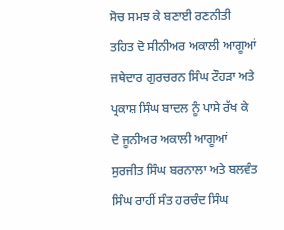ਸੋਚ ਸਮਝ ਕੇ ਬਣਾਈ ਰਣਨੀਤੀ ਤਹਿਤ ਦੋ ਸੀਨੀਅਰ ਅਕਾਲੀ ਆਗੂਆਂ ਜਥੇਦਾਰ ਗੁਰਚਰਨ ਸਿੰਘ ਟੌਹੜਾ ਅਤੇ ਪ੍ਰਕਾਸ਼ ਸਿੰਘ ਬਾਦਲ ਨੂੰ ਪਾਸੇ ਰੱਖ ਕੇ ਦੋ ਜੂਨੀਅਰ ਅਕਾਲੀ ਆਗੂਆਂ ਸੁਰਜੀਤ ਸਿੰਘ ਬਰਨਾਲਾ ਅਤੇ ਬਲਵੰਤ ਸਿੰਘ ਰਾਹੀਂ ਸੰਤ ਹਰਚੰਦ ਸਿੰਘ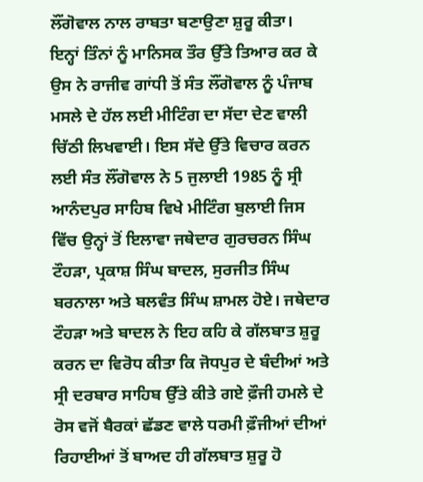ਲੌਂਗੋਵਾਲ ਨਾਲ ਰਾਬਤਾ ਬਣਾਉਣਾ ਸ਼ੁਰੂ ਕੀਤਾ। ਇਨ੍ਹਾਂ ਤਿੰਨਾਂ ਨੂੰ ਮਾਨਿਸਕ ਤੌਰ ਉੱਤੇ ਤਿਆਰ ਕਰ ਕੇ ਉਸ ਨੇ ਰਾਜੀਵ ਗਾਂਧੀ ਤੋਂ ਸੰਤ ਲੌਂਗੋਵਾਲ ਨੂੰ ਪੰਜਾਬ ਮਸਲੇ ਦੇ ਹੱਲ ਲਈ ਮੀਟਿੰਗ ਦਾ ਸੱਦਾ ਦੇਣ ਵਾਲੀ ਚਿੱਠੀ ਲਿਖਵਾਈ। ਇਸ ਸੱਦੇ ਉੱਤੇ ਵਿਚਾਰ ਕਰਨ ਲਈ ਸੰਤ ਲੌਂਗੋਵਾਲ ਨੇ 5 ਜੁਲਾਈ 1985 ਨੂੰ ਸ੍ਰੀ ਆਨੰਦਪੁਰ ਸਾਹਿਬ ਵਿਖੇ ਮੀਟਿੰਗ ਬੁਲਾਈ ਜਿਸ ਵਿੱਚ ਉਨ੍ਹਾਂ ਤੋਂ ਇਲਾਵਾ ਜਥੇਦਾਰ ਗੁਰਚਰਨ ਸਿੰਘ ਟੌਹੜਾ, ਪ੍ਰਕਾਸ਼ ਸਿੰਘ ਬਾਦਲ, ਸੁਰਜੀਤ ਸਿੰਘ ਬਰਨਾਲਾ ਅਤੇ ਬਲਵੰਤ ਸਿੰਘ ਸ਼ਾਮਲ ਹੋਏ। ਜਥੇਦਾਰ ਟੌਹੜਾ ਅਤੇ ਬਾਦਲ ਨੇ ਇਹ ਕਹਿ ਕੇ ਗੱਲਬਾਤ ਸ਼ੁਰੂ ਕਰਨ ਦਾ ਵਿਰੋਧ ਕੀਤਾ ਕਿ ਜੋਧਪੁਰ ਦੇ ਬੰਦੀਆਂ ਅਤੇ ਸ੍ਰੀ ਦਰਬਾਰ ਸਾਹਿਬ ਉੱਤੇ ਕੀਤੇ ਗਏ ਫ਼ੌਜੀ ਹਮਲੇ ਦੇ ਰੋਸ ਵਜੋਂ ਬੈਰਕਾਂ ਛੱਡਣ ਵਾਲੇ ਧਰਮੀ ਫ਼ੌਜੀਆਂ ਦੀਆਂ ਰਿਹਾਈਆਂ ਤੋਂ ਬਾਅਦ ਹੀ ਗੱਲਬਾਤ ਸ਼ੁਰੂ ਹੋ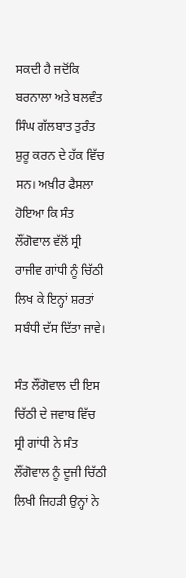ਸਕਦੀ ਹੈ ਜਦੋਂਕਿ ਬਰਨਾਲਾ ਅਤੇ ਬਲਵੰਤ ਸਿੰਘ ਗੱਲਬਾਤ ਤੁਰੰਤ ਸ਼ੁਰੂ ਕਰਨ ਦੇ ਹੱਕ ਵਿੱਚ ਸਨ। ਅਖ਼ੀਰ ਫੈਸਲਾ ਹੋਇਆ ਕਿ ਸੰਤ ਲੌਂਗੋਵਾਲ ਵੱਲੋਂ ਸ੍ਰੀ ਰਾਜੀਵ ਗਾਂਧੀ ਨੂੰ ਚਿੱਠੀ ਲਿਖ ਕੇ ਇਨ੍ਹਾਂ ਸ਼ਰਤਾਂ ਸਬੰਧੀ ਦੱਸ ਦਿੱਤਾ ਜਾਵੇ।

ਸੰਤ ਲੌਂਗੋਵਾਲ ਦੀ ਇਸ ਚਿੱਠੀ ਦੇ ਜਵਾਬ ਵਿੱਚ ਸ੍ਰੀ ਗਾਂਧੀ ਨੇ ਸੰਤ ਲੌਂਗੋਵਾਲ ਨੂੰ ਦੂਜੀ ਚਿੱਠੀ ਲਿਖੀ ਜਿਹੜੀ ਉਨ੍ਹਾਂ ਨੇ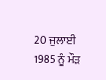20 ਜੁਲਾਈ 1985 ਨੂੰ ਮੌੜ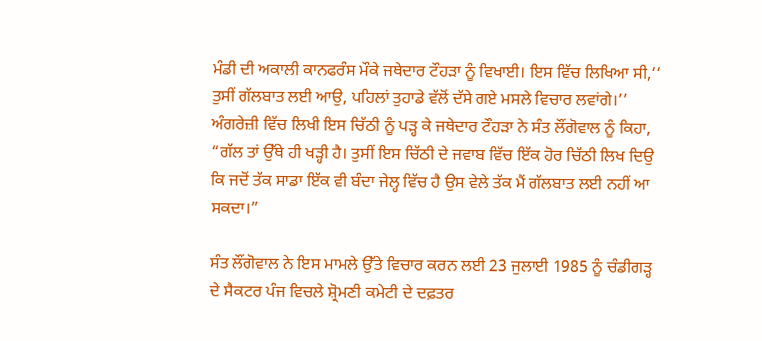ਮੰਡੀ ਦੀ ਅਕਾਲੀ ਕਾਨਫਰੰਸ ਮੌਕੇ ਜਥੇਦਾਰ ਟੌਹੜਾ ਨੂੰ ਵਿਖਾਈ। ਇਸ ਵਿੱਚ ਲਿਖਿਆ ਸੀ,‘‘ ਤੁਸੀਂ ਗੱਲਬਾਤ ਲਈ ਆਉ, ਪਹਿਲਾਂ ਤੁਹਾਡੇ ਵੱਲੋਂ ਦੱਸੇ ਗਏ ਮਸਲੇ ਵਿਚਾਰ ਲਵਾਂਗੇ।’’ ਅੰਗਰੇਜ਼ੀ ਵਿੱਚ ਲਿਖੀ ਇਸ ਚਿੱਠੀ ਨੂੰ ਪੜ੍ਹ ਕੇ ਜਥੇਦਾਰ ਟੌਹੜਾ ਨੇ ਸੰਤ ਲੌਂਗੋਵਾਲ ਨੂੰ ਕਿਹਾ, “ਗੱਲ ਤਾਂ ਉੱਥੇ ਹੀ ਖੜ੍ਹੀ ਹੈ। ਤੁਸੀਂ ਇਸ ਚਿੱਠੀ ਦੇ ਜਵਾਬ ਵਿੱਚ ਇੱਕ ਹੋਰ ਚਿੱਠੀ ਲਿਖ ਦਿਉ ਕਿ ਜਦੋਂ ਤੱਕ ਸਾਡਾ ਇੱਕ ਵੀ ਬੰਦਾ ਜੇਲ੍ਹ ਵਿੱਚ ਹੈ ਉਸ ਵੇਲੇ ਤੱਕ ਮੈਂ ਗੱਲਬਾਤ ਲਈ ਨਹੀਂ ਆ ਸਕਦਾ।”

ਸੰਤ ਲੌਂਗੋਵਾਲ ਨੇ ਇਸ ਮਾਮਲੇ ਉੱਤੇ ਵਿਚਾਰ ਕਰਨ ਲਈ 23 ਜੁਲਾਈ 1985 ਨੂੰ ਚੰਡੀਗੜ੍ਹ ਦੇ ਸੈਕਟਰ ਪੰਜ ਵਿਚਲੇ ਸ਼੍ਰੋਮਣੀ ਕਮੇਟੀ ਦੇ ਦਫ਼ਤਰ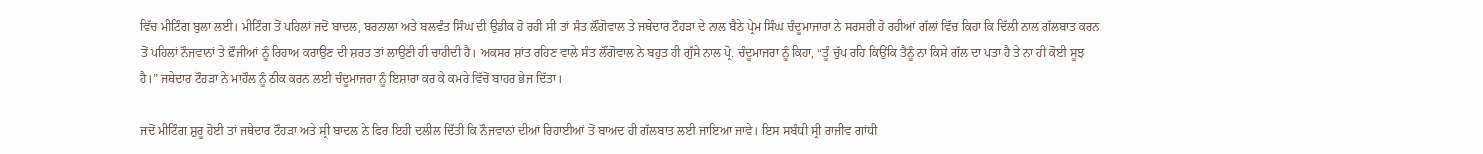ਵਿੱਚ ਮੀਟਿੰਗ ਬੁਲਾ ਲਈ। ਮੀਟਿੰਗ ਤੋਂ ਪਹਿਲਾਂ ਜਦੋਂ ਬਾਦਲ, ਬਰਨਾਲਾ ਅਤੇ ਬਲਵੰਤ ਸਿੰਘ ਦੀ ਉਡੀਕ ਹੋ ਰਹੀ ਸੀ ਤਾਂ ਸੰਤ ਲੌਂਗੋਵਾਲ ਤੇ ਜਥੇਦਾਰ ਟੌਹੜਾ ਦੇ ਨਾਲ ਬੈਠੇ ਪ੍ਰੇਮ ਸਿੰਘ ਚੰਦੂਮਾਜਾਰਾ ਨੇ ਸਰਸਰੀ ਹੋ ਰਹੀਆਂ ਗੱਲਾਂ ਵਿੱਚ ਕਿਹਾ ਕਿ ਦਿੱਲੀ ਨਾਲ ਗੱਲਬਾਤ ਕਰਨ ਤੋਂ ਪਹਿਲਾਂ ਨੌਜਵਾਨਾਂ ਤੇ ਫ਼ੌਜੀਆਂ ਨੂੰ ਰਿਹਾਅ ਕਰਾਉਣ ਦੀ ਸ਼ਰਤ ਤਾਂ ਲਾਉਣੀ ਹੀ ਚਾਹੀਦੀ ਹੈ। ਅਕਸਰ ਸ਼ਾਂਤ ਰਹਿਣ ਵਾਲੇ ਸੰਤ ਲੌਂਗੋਵਾਲ ਨੇ ਬਹੁਤ ਹੀ ਗੁੱਸੇ ਨਾਲ ਪ੍ਰੋ. ਚੰਦੂਮਾਜਰਾ ਨੂੰ ਕਿਹਾ, “ਤੂੰ ਚੁੱਪ ਰਹਿ ਕਿਉਂਕਿ ਤੈਨੂੰ ਨਾ ਕਿਸੇ ਗੱਲ ਦਾ ਪਤਾ ਹੈ ਤੇ ਨਾ ਹੀ ਕੋਈ ਸੂਝ ਹੈ।” ਜਥੇਦਾਰ ਟੌਹੜਾ ਨੇ ਮਾਹੌਲ ਨੂੰ ਠੀਕ ਕਰਨ ਲਈ ਚੰਦੂਮਾਜਰਾ ਨੂੰ ਇਸ਼ਾਰਾ ਕਰ ਕੇ ਕਮਰੇ ਵਿੱਚੋਂ ਬਾਹਰ ਭੇਜ ਦਿੱਤਾ।

ਜਦੋਂ ਮੀਟਿੰਗ ਸ਼ੁਰੂ ਹੋਈ ਤਾਂ ਜਥੇਦਾਰ ਟੌਹੜਾ ਅਤੇ ਸ੍ਰੀ ਬਾਦਲ ਨੇ ਫਿਰ ਇਹੀ ਦਲੀਲ ਦਿੱਤੀ ਕਿ ਨੌਜਵਾਨਾਂ ਦੀਆਂ ਰਿਹਾਈਆਂ ਤੋਂ ਬਾਅਦ ਹੀ ਗੱਲਬਾਤ ਲਈ ਜਾਇਆ ਜਾਵੇ। ਇਸ ਸਬੰਧੀ ਸ੍ਰੀ ਰਾਜੀਵ ਗਾਂਧੀ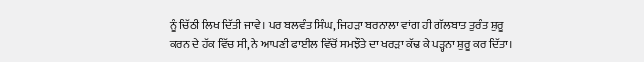ਨੂੰ ਚਿੱਠੀ ਲਿਖ ਦਿੱਤੀ ਜਾਵੇ। ਪਰ ਬਲਵੰਤ ਸਿੰਘ, ਜਿਹੜਾ ਬਰਨਾਲਾ ਵਾਂਗ ਹੀ ਗੱਲਬਾਤ ਤੁਰੰਤ ਸ਼ੁਰੂ ਕਰਨ ਦੇ ਹੱਕ ਵਿੱਚ ਸੀ, ਨੇ ਆਪਣੀ ਫਾਈਲ ਵਿੱਚੋਂ ਸਮਝੌਤੇ ਦਾ ਖਰੜਾ ਕੱਢ ਕੇ ਪੜ੍ਹਨਾ ਸ਼ੁਰੂ ਕਰ ਦਿੱਤਾ।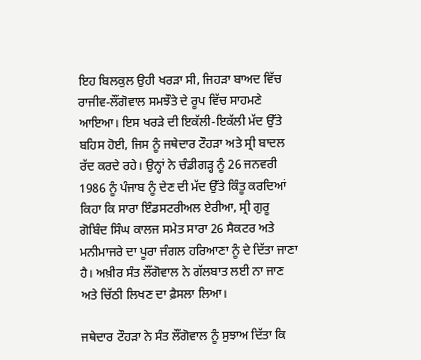ਇਹ ਬਿਲਕੁਲ ਉਹੀ ਖਰੜਾ ਸੀ, ਜਿਹੜਾ ਬਾਅਦ ਵਿੱਚ ਰਾਜੀਵ-ਲੌਂਗੋਵਾਲ ਸਮਝੌਤੇ ਦੇ ਰੂਪ ਵਿੱਚ ਸਾਹਮਣੇ ਆਇਆ। ਇਸ ਖਰੜੇ ਦੀ ਇਕੱਲੀ-ਇਕੱਲੀ ਮੱਦ ਉੱਤੇ ਬਹਿਸ ਹੋਈ, ਜਿਸ ਨੂੰ ਜਥੇਦਾਰ ਟੌਹੜਾ ਅਤੇ ਸ੍ਰੀ ਬਾਦਲ ਰੱਦ ਕਰਦੇ ਰਹੇ। ਉਨ੍ਹਾਂ ਨੇ ਚੰਡੀਗੜ੍ਹ ਨੂੰ 26 ਜਨਵਰੀ 1986 ਨੂੰ ਪੰਜਾਬ ਨੂੰ ਦੇਣ ਦੀ ਮੱਦ ਉੱਤੇ ਕਿੰਤੂ ਕਰਦਿਆਂ ਕਿਹਾ ਕਿ ਸਾਰਾ ਇੰਡਸਟਰੀਅਲ ਏਰੀਆ, ਸ੍ਰੀ ਗੁਰੂ ਗੋਬਿੰਦ ਸਿੰਘ ਕਾਲਜ ਸਮੇਤ ਸਾਰਾ 26 ਸੈਕਟਰ ਅਤੇ ਮਨੀਮਾਜਰੇ ਦਾ ਪੂਰਾ ਜੰਗਲ ਹਰਿਆਣਾ ਨੂੰ ਦੇ ਦਿੱਤਾ ਜਾਣਾ ਹੈ। ਅਖ਼ੀਰ ਸੰਤ ਲੌਂਗੋਵਾਲ ਨੇ ਗੱਲਬਾਤ ਲਈ ਨਾ ਜਾਣ ਅਤੇ ਚਿੱਠੀ ਲਿਖਣ ਦਾ ਫ਼ੈਸਲਾ ਲਿਆ।

ਜਥੇਦਾਰ ਟੌਹੜਾ ਨੇ ਸੰਤ ਲੌਂਗੋਵਾਲ ਨੂੰ ਸੁਝਾਅ ਦਿੱਤਾ ਕਿ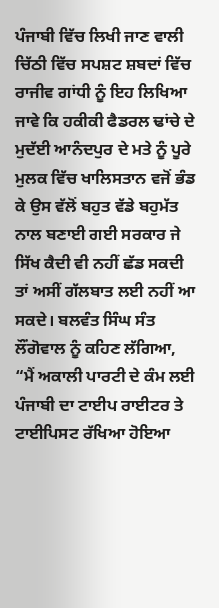ਪੰਜਾਬੀ ਵਿੱਚ ਲਿਖੀ ਜਾਣ ਵਾਲੀ ਚਿੱਠੀ ਵਿੱਚ ਸਪਸ਼ਟ ਸ਼ਬਦਾਂ ਵਿੱਚ ਰਾਜੀਵ ਗਾਂਧੀ ਨੂੰ ਇਹ ਲਿਖਿਆ ਜਾਵੇ ਕਿ ਹਕੀਕੀ ਫੈਡਰਲ ਢਾਂਚੇ ਦੇ ਮੁਦੱਈ ਆਨੰਦਪੁਰ ਦੇ ਮਤੇ ਨੂੰ ਪੂਰੇ ਮੁਲਕ ਵਿੱਚ ਖਾਲਿਸਤਾਨ ਵਜੋਂ ਭੰਡ ਕੇ ਉਸ ਵੱਲੋਂ ਬਹੁਤ ਵੱਡੇ ਬਹੁਮੱਤ ਨਾਲ ਬਣਾਈ ਗਈ ਸਰਕਾਰ ਜੇ ਸਿੱਖ ਕੈਦੀ ਵੀ ਨਹੀਂ ਛੱਡ ਸਕਦੀ ਤਾਂ ਅਸੀਂ ਗੱਲਬਾਤ ਲਈ ਨਹੀਂ ਆ ਸਕਦੇ। ਬਲਵੰਤ ਸਿੰਘ ਸੰਤ ਲੌਂਗੋਵਾਲ ਨੂੰ ਕਹਿਣ ਲੱਗਿਆ, “ਮੈਂ ਅਕਾਲੀ ਪਾਰਟੀ ਦੇ ਕੰਮ ਲਈ ਪੰਜਾਬੀ ਦਾ ਟਾਈਪ ਰਾਈਟਰ ਤੇ ਟਾਈਪਿਸਟ ਰੱਖਿਆ ਹੋਇਆ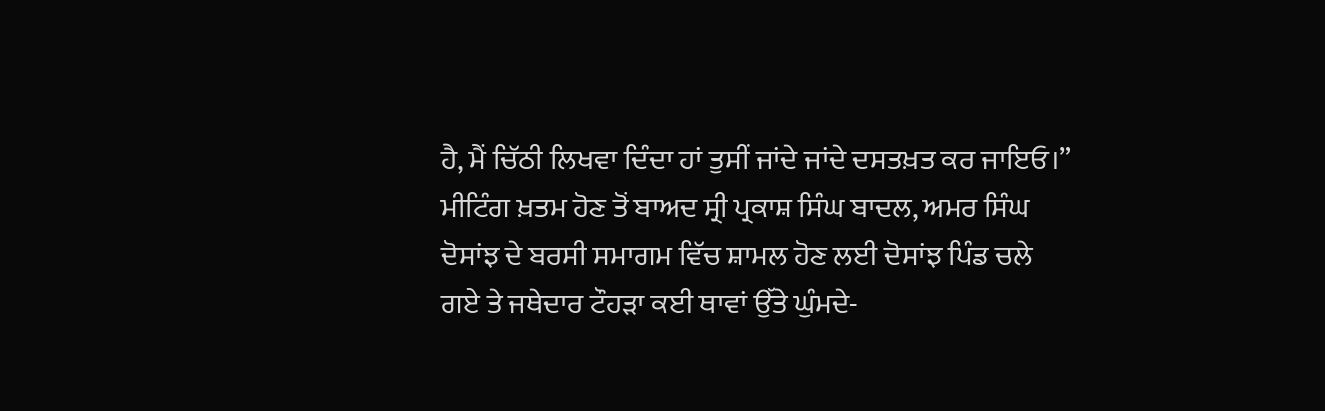ਹੈ, ਮੈਂ ਚਿੱਠੀ ਲਿਖਵਾ ਦਿੰਦਾ ਹਾਂ ਤੁਸੀਂ ਜਾਂਦੇ ਜਾਂਦੇ ਦਸਤਖ਼ਤ ਕਰ ਜਾਇਓ।” ਮੀਟਿੰਗ ਖ਼ਤਮ ਹੋਣ ਤੋਂ ਬਾਅਦ ਸ੍ਰੀ ਪ੍ਰਕਾਸ਼ ਸਿੰਘ ਬਾਦਲ, ਅਮਰ ਸਿੰਘ ਦੋਸਾਂਝ ਦੇ ਬਰਸੀ ਸਮਾਗਮ ਵਿੱਚ ਸ਼ਾਮਲ ਹੋਣ ਲਈ ਦੋਸਾਂਝ ਪਿੰਡ ਚਲੇ ਗਏ ਤੇ ਜਥੇਦਾਰ ਟੌਹੜਾ ਕਈ ਥਾਵਾਂ ਉੱਤੇ ਘੁੰਮਦੇ-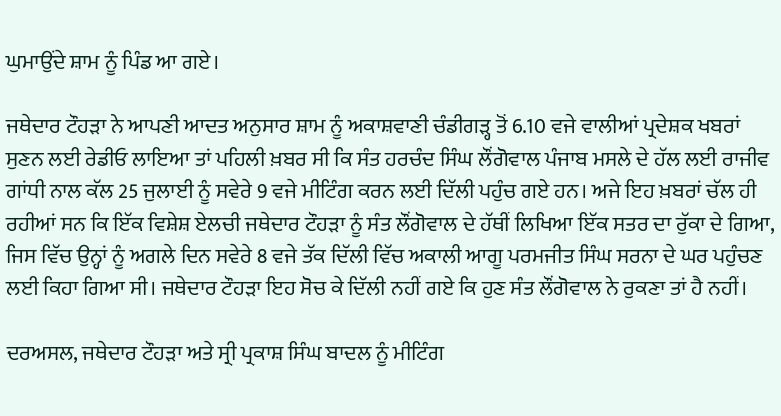ਘੁਮਾਉਂਦੇ ਸ਼ਾਮ ਨੂੰ ਪਿੰਡ ਆ ਗਏ।

ਜਥੇਦਾਰ ਟੌਹੜਾ ਨੇ ਆਪਣੀ ਆਦਤ ਅਨੁਸਾਰ ਸ਼ਾਮ ਨੂੰ ਅਕਾਸ਼ਵਾਣੀ ਚੰਡੀਗੜ੍ਹ ਤੋਂ 6.10 ਵਜੇ ਵਾਲੀਆਂ ਪ੍ਰਦੇਸ਼ਕ ਖਬਰਾਂ ਸੁਣਨ ਲਈ ਰੇਡੀਓ ਲਾਇਆ ਤਾਂ ਪਹਿਲੀ ਖ਼ਬਰ ਸੀ ਕਿ ਸੰਤ ਹਰਚੰਦ ਸਿੰਘ ਲੌਂਗੋਵਾਲ ਪੰਜਾਬ ਮਸਲੇ ਦੇ ਹੱਲ ਲਈ ਰਾਜੀਵ ਗਾਂਧੀ ਨਾਲ ਕੱਲ 25 ਜੁਲਾਈ ਨੂੰ ਸਵੇਰੇ 9 ਵਜੇ ਮੀਟਿੰਗ ਕਰਨ ਲਈ ਦਿੱਲੀ ਪਹੁੰਚ ਗਏ ਹਨ। ਅਜੇ ਇਹ ਖ਼ਬਰਾਂ ਚੱਲ ਹੀ ਰਹੀਆਂ ਸਨ ਕਿ ਇੱਕ ਵਿਸ਼ੇਸ਼ ਏਲਚੀ ਜਥੇਦਾਰ ਟੌਹੜਾ ਨੂੰ ਸੰਤ ਲੌਂਗੋਵਾਲ ਦੇ ਹੱਥੀਂ ਲਿਖਿਆ ਇੱਕ ਸਤਰ ਦਾ ਰੁੱਕਾ ਦੇ ਗਿਆ, ਜਿਸ ਵਿੱਚ ਉਨ੍ਹਾਂ ਨੂੰ ਅਗਲੇ ਦਿਨ ਸਵੇਰੇ 8 ਵਜੇ ਤੱਕ ਦਿੱਲੀ ਵਿੱਚ ਅਕਾਲੀ ਆਗੂ ਪਰਮਜੀਤ ਸਿੰਘ ਸਰਨਾ ਦੇ ਘਰ ਪਹੁੰਚਣ ਲਈ ਕਿਹਾ ਗਿਆ ਸੀ। ਜਥੇਦਾਰ ਟੌਹੜਾ ਇਹ ਸੋਚ ਕੇ ਦਿੱਲੀ ਨਹੀਂ ਗਏ ਕਿ ਹੁਣ ਸੰਤ ਲੌਂਗੋਵਾਲ ਨੇ ਰੁਕਣਾ ਤਾਂ ਹੈ ਨਹੀਂ।

ਦਰਅਸਲ, ਜਥੇਦਾਰ ਟੌਹੜਾ ਅਤੇ ਸ੍ਰੀ ਪ੍ਰਕਾਸ਼ ਸਿੰਘ ਬਾਦਲ ਨੂੰ ਮੀਟਿੰਗ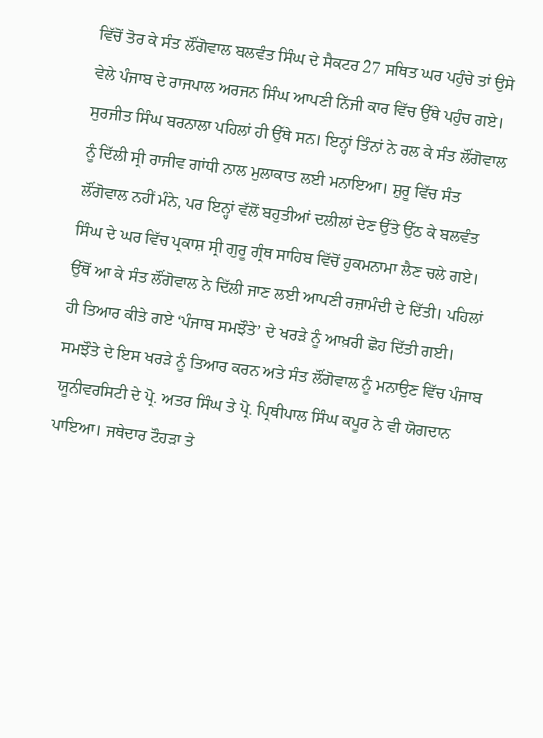ਵਿੱਚੋਂ ਤੋਰ ਕੇ ਸੰਤ ਲੌਂਗੋਵਾਲ ਬਲਵੰਤ ਸਿੰਘ ਦੇ ਸੈਕਟਰ 27 ਸਥਿਤ ਘਰ ਪਹੁੰਚੇ ਤਾਂ ਉਸੇ ਵੇਲੇ ਪੰਜਾਬ ਦੇ ਰਾਜਪਾਲ ਅਰਜਨ ਸਿੰਘ ਆਪਣੀ ਨਿੱਜੀ ਕਾਰ ਵਿੱਚ ਉੱਥੇ ਪਹੁੰਚ ਗਏ। ਸੁਰਜੀਤ ਸਿੰਘ ਬਰਨਾਲਾ ਪਹਿਲਾਂ ਹੀ ਉੱਥੇ ਸਨ। ਇਨ੍ਹਾਂ ਤਿੰਨਾਂ ਨੇ ਰਲ ਕੇ ਸੰਤ ਲੌਂਗੋਵਾਲ ਨੂੰ ਦਿੱਲੀ ਸ੍ਰੀ ਰਾਜੀਵ ਗਾਂਧੀ ਨਾਲ ਮੁਲਾਕਾਤ ਲਈ ਮਨਾਇਆ। ਸ਼ੁਰੂ ਵਿੱਚ ਸੰਤ ਲੌਂਗੋਵਾਲ ਨਹੀਂ ਮੰਨੇ, ਪਰ ਇਨ੍ਹਾਂ ਵੱਲੋਂ ਬਹੁਤੀਆਂ ਦਲੀਲਾਂ ਦੇਣ ਉੱਤੇ ਉੱਠ ਕੇ ਬਲਵੰਤ ਸਿੰਘ ਦੇ ਘਰ ਵਿੱਚ ਪ੍ਰਕਾਸ਼ ਸ੍ਰੀ ਗੁਰੂ ਗ੍ਰੰਥ ਸਾਹਿਬ ਵਿੱਚੋਂ ਹੁਕਮਨਾਮਾ ਲੈਣ ਚਲੇ ਗਏ। ਉੱਥੋਂ ਆ ਕੇ ਸੰਤ ਲੌਂਗੋਵਾਲ ਨੇ ਦਿੱਲੀ ਜਾਣ ਲਈ ਆਪਣੀ ਰਜ਼ਾਮੰਦੀ ਦੇ ਦਿੱਤੀ। ਪਹਿਲਾਂ ਹੀ ਤਿਆਰ ਕੀਤੇ ਗਏ ‘ਪੰਜਾਬ ਸਮਝੌਤੇ’ ਦੇ ਖਰੜੇ ਨੂੰ ਆਖ਼ਰੀ ਛੋਹ ਦਿੱਤੀ ਗਈ। ਸਮਝੌਤੇ ਦੇ ਇਸ ਖਰੜੇ ਨੂੰ ਤਿਆਰ ਕਰਨ ਅਤੇ ਸੰਤ ਲੌਂਗੋਵਾਲ ਨੂੰ ਮਨਾਉਣ ਵਿੱਚ ਪੰਜਾਬ ਯੂਨੀਵਰਸਿਟੀ ਦੇ ਪ੍ਰੋ. ਅਤਰ ਸਿੰਘ ਤੇ ਪ੍ਰੋ. ਪ੍ਰਿਥੀਪਾਲ ਸਿੰਘ ਕਪੂਰ ਨੇ ਵੀ ਯੋਗਦਾਨ ਪਾਇਆ। ਜਥੇਦਾਰ ਟੌਹੜਾ ਤੇ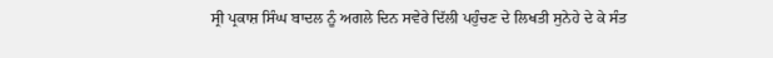ਸ੍ਰੀ ਪ੍ਰਕਾਸ਼ ਸਿੰਘ ਬਾਦਲ ਨੂੰ ਅਗਲੇ ਦਿਨ ਸਵੇਰੇ ਦਿੱਲੀ ਪਹੁੰਚਣ ਦੇ ਲਿਖਤੀ ਸੁਨੇਹੇ ਦੇ ਕੇ ਸੰਤ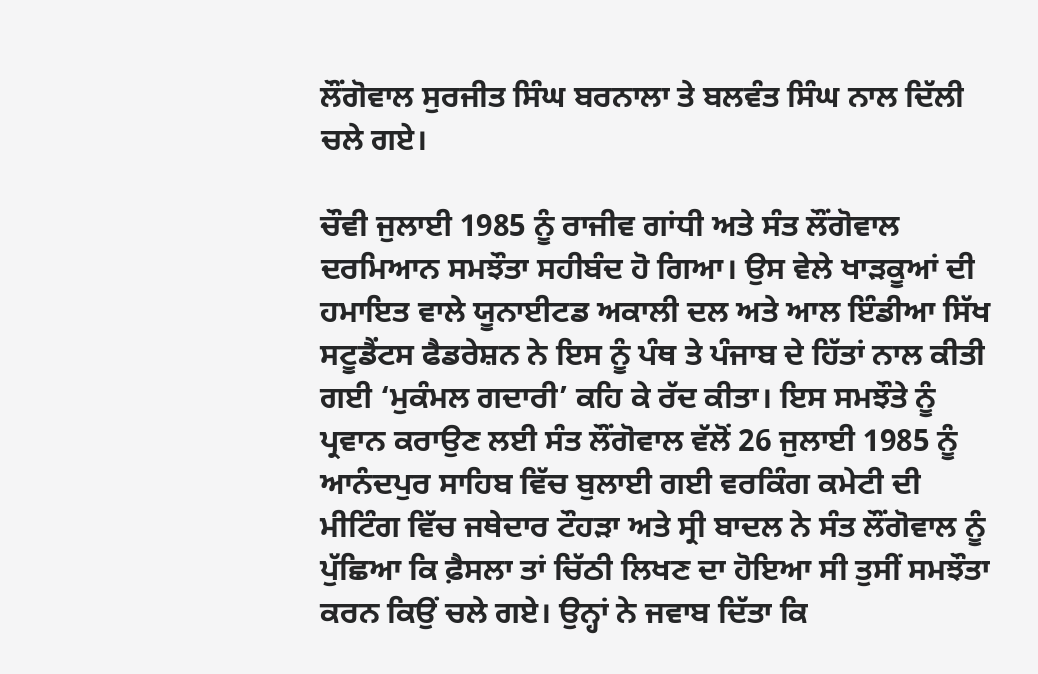ਲੌਂਗੋਵਾਲ ਸੁਰਜੀਤ ਸਿੰਘ ਬਰਨਾਲਾ ਤੇ ਬਲਵੰਤ ਸਿੰਘ ਨਾਲ ਦਿੱਲੀ ਚਲੇ ਗਏ।

ਚੌਵੀ ਜੁਲਾਈ 1985 ਨੂੰ ਰਾਜੀਵ ਗਾਂਧੀ ਅਤੇ ਸੰਤ ਲੌਂਗੋਵਾਲ ਦਰਮਿਆਨ ਸਮਝੌਤਾ ਸਹੀਬੰਦ ਹੋ ਗਿਆ। ਉਸ ਵੇਲੇ ਖਾੜਕੂਆਂ ਦੀ ਹਮਾਇਤ ਵਾਲੇ ਯੂਨਾਈਟਡ ਅਕਾਲੀ ਦਲ ਅਤੇ ਆਲ ਇੰਡੀਆ ਸਿੱਖ ਸਟੂਡੈਂਟਸ ਫੈਡਰੇਸ਼ਨ ਨੇ ਇਸ ਨੂੰ ਪੰਥ ਤੇ ਪੰਜਾਬ ਦੇ ਹਿੱਤਾਂ ਨਾਲ ਕੀਤੀ ਗਈ ‘ਮੁਕੰਮਲ ਗਦਾਰੀ’ ਕਹਿ ਕੇ ਰੱਦ ਕੀਤਾ। ਇਸ ਸਮਝੌਤੇ ਨੂੰ ਪ੍ਰਵਾਨ ਕਰਾਉਣ ਲਈ ਸੰਤ ਲੌਂਗੋਵਾਲ ਵੱਲੋਂ 26 ਜੁਲਾਈ 1985 ਨੂੰ ਆਨੰਦਪੁਰ ਸਾਹਿਬ ਵਿੱਚ ਬੁਲਾਈ ਗਈ ਵਰਕਿੰਗ ਕਮੇਟੀ ਦੀ ਮੀਟਿੰਗ ਵਿੱਚ ਜਥੇਦਾਰ ਟੌਹੜਾ ਅਤੇ ਸ੍ਰੀ ਬਾਦਲ ਨੇ ਸੰਤ ਲੌਂਗੋਵਾਲ ਨੂੰ ਪੁੱਛਿਆ ਕਿ ਫ਼ੈਸਲਾ ਤਾਂ ਚਿੱਠੀ ਲਿਖਣ ਦਾ ਹੋਇਆ ਸੀ ਤੁਸੀਂ ਸਮਝੌਤਾ ਕਰਨ ਕਿਉਂ ਚਲੇ ਗਏ। ਉਨ੍ਹਾਂ ਨੇ ਜਵਾਬ ਦਿੱਤਾ ਕਿ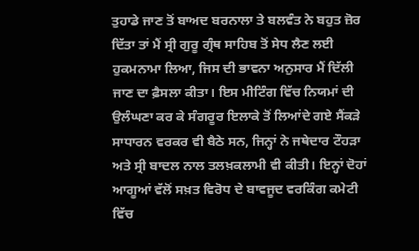ਤੁਹਾਡੇ ਜਾਣ ਤੋਂ ਬਾਅਦ ਬਰਨਾਲਾ ਤੇ ਬਲਵੰਤ ਨੇ ਬਹੁਤ ਜ਼ੋਰ ਦਿੱਤਾ ਤਾਂ ਮੈਂ ਸ੍ਰੀ ਗੁਰੂ ਗ੍ਰੰਥ ਸਾਹਿਬ ਤੋਂ ਸੇਧ ਲੈਣ ਲਈ ਹੁਕਮਨਾਮਾ ਲਿਆ, ਜਿਸ ਦੀ ਭਾਵਨਾ ਅਨੁਸਾਰ ਮੈਂ ਦਿੱਲੀ ਜਾਣ ਦਾ ਫ਼ੈਸਲਾ ਕੀਤਾ। ਇਸ ਮੀਟਿੰਗ ਵਿੱਚ ਨਿਯਮਾਂ ਦੀ ਉਲੰਘਣਾ ਕਰ ਕੇ ਸੰਗਰੂਰ ਇਲਾਕੇ ਤੋਂ ਲਿਆਂਦੇ ਗਏ ਸੈਂਕੜੇ ਸਾਧਾਰਨ ਵਰਕਰ ਵੀ ਬੈਠੇ ਸਨ, ਜਿਨ੍ਹਾਂ ਨੇ ਜਥੇਦਾਰ ਟੌਹੜਾ ਅਤੇ ਸ੍ਰੀ ਬਾਦਲ ਨਾਲ ਤਲਖ਼ਕਲਾਮੀ ਵੀ ਕੀਤੀ। ਇਨ੍ਹਾਂ ਦੋਹਾਂ ਆਗੂਆਂ ਵੱਲੋਂ ਸਖ਼ਤ ਵਿਰੋਧ ਦੇ ਬਾਵਜੂਦ ਵਰਕਿੰਗ ਕਮੇਟੀ ਵਿੱਚ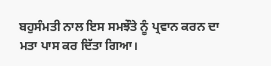ਬਹੁਸੰਮਤੀ ਨਾਲ ਇਸ ਸਮਝੌਤੇ ਨੂੰ ਪ੍ਰਵਾਨ ਕਰਨ ਦਾ ਮਤਾ ਪਾਸ ਕਰ ਦਿੱਤਾ ਗਿਆ।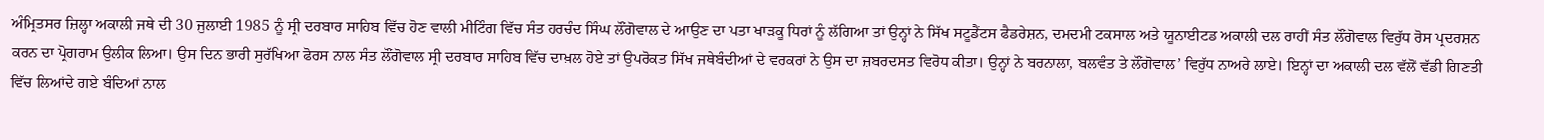ਅੰਮ੍ਰਿਤਸਰ ਜ਼ਿਲ੍ਹਾ ਅਕਾਲੀ ਜਥੇ ਦੀ 30 ਜੁਲਾਈ 1985 ਨੂੰ ਸ੍ਰੀ ਦਰਬਾਰ ਸਾਹਿਬ ਵਿੱਚ ਹੋਣ ਵਾਲੀ ਮੀਟਿੰਗ ਵਿੱਚ ਸੰਤ ਹਰਚੰਦ ਸਿੰਘ ਲੌਂਗੋਵਾਲ ਦੇ ਆਉਣ ਦਾ ਪਤਾ ਖਾੜਕੂ ਧਿਰਾਂ ਨੂੰ ਲੱਗਿਆ ਤਾਂ ਉਨ੍ਹਾਂ ਨੇ ਸਿੱਖ ਸਟੂਡੈਂਟਸ ਫੈਡਰੇਸ਼ਨ, ਦਮਦਮੀ ਟਕਸਾਲ ਅਤੇ ਯੂਨਾਈਟਡ ਅਕਾਲੀ ਦਲ ਰਾਹੀਂ ਸੰਤ ਲੌਂਗੋਵਾਲ ਵਿਰੁੱਧ ਰੋਸ ਪ੍ਰਦਰਸ਼ਨ ਕਰਨ ਦਾ ਪ੍ਰੋਗਰਾਮ ਉਲੀਕ ਲਿਆ। ਉਸ ਦਿਨ ਭਾਰੀ ਸੁਰੱਖਿਆ ਫੋਰਸ ਨਾਲ ਸੰਤ ਲੌਂਗੋਵਾਲ ਸ੍ਰੀ ਦਰਬਾਰ ਸਾਹਿਬ ਵਿੱਚ ਦਾਖ਼ਲ ਹੋਏ ਤਾਂ ਉਪਰੋਕਤ ਸਿੱਖ ਜਥੇਬੰਦੀਆਂ ਦੇ ਵਰਕਰਾਂ ਨੇ ਉਸ ਦਾ ਜ਼ਬਰਦਸਤ ਵਿਰੋਧ ਕੀਤਾ। ਉਨ੍ਹਾਂ ਨੇ ਬਰਨਾਲਾ, ਬਲਵੰਤ ਤੇ ਲੌਂਗੋਵਾਲ’ ਵਿਰੁੱਧ ਨਾਅਰੇ ਲਾਏ। ਇਨ੍ਹਾਂ ਦਾ ਅਕਾਲੀ ਦਲ ਵੱਲੋਂ ਵੱਡੀ ਗਿਣਤੀ ਵਿੱਚ ਲਿਆਂਦੇ ਗਏ ਬੰਦਿਆਂ ਨਾਲ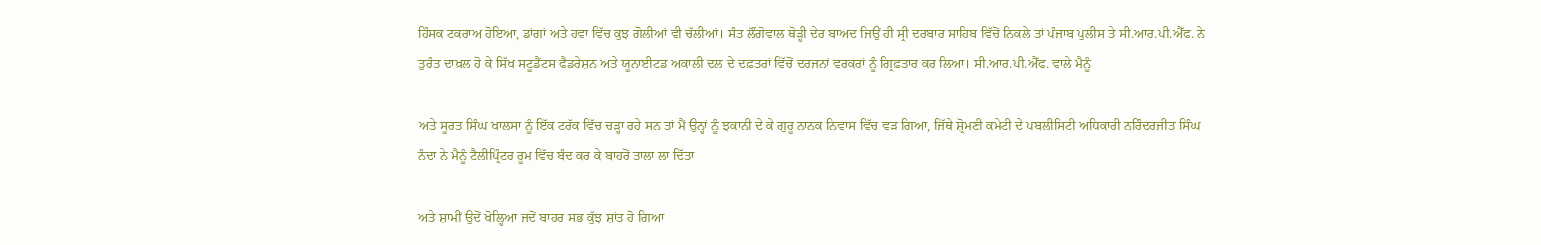ਹਿੰਸਕ ਟਕਰਾਅ ਹੋਇਆ, ਡਾਂਗਾਂ ਅਤੇ ਹਵਾ ਵਿੱਚ ਕੁਝ ਗੋਲੀਆਂ ਵੀ ਚੱਲੀਆਂ। ਸੰਤ ਲੌਂਗੋਵਾਲ ਥੋੜ੍ਹੀ ਦੇਰ ਬਾਅਦ ਜਿਉਂ ਹੀ ਸ੍ਰੀ ਦਰਬਾਰ ਸਾਹਿਬ ਵਿੱਚੋਂ ਨਿਕਲੇ ਤਾਂ ਪੰਜਾਬ ਪੁਲੀਸ ਤੇ ਸੀ.ਆਰ.ਪੀ.ਐੱਫ. ਨੇ ਤੁਰੰਤ ਦਾਖ਼ਲ ਹੋ ਕੇ ਸਿੱਖ ਸਟੂਡੈਂਟਸ ਫੈਡਰੇਸ਼ਨ ਅਤੇ ਯੂਨਾਈਟਡ ਅਕਾਲੀ ਦਲ ਦੇ ਦਫ਼ਤਰਾਂ ਵਿੱਚੋਂ ਦਰਜਨਾਂ ਵਰਕਰਾਂ ਨੂੰ ਗ੍ਰਿਫ਼ਤਾਰ ਕਰ ਲਿਆ। ਸੀ.ਆਰ.ਪੀ.ਐੱਫ. ਵਾਲੇ ਮੈਨੂੰ

ਅਤੇ ਸੂਰਤ ਸਿੰਘ ਖਾਲਸਾ ਨੂੰ ਇੱਕ ਟਰੱਕ ਵਿੱਚ ਚੜ੍ਹਾ ਰਹੇ ਸਨ ਤਾਂ ਮੈਂ ਉਨ੍ਹਾਂ ਨੂੰ ਝਕਾਨੀ ਦੇ ਕੇ ਗੁਰੂ ਨਾਨਕ ਨਿਵਾਸ ਵਿੱਚ ਵੜ ਗਿਆ, ਜਿੱਥੇ ਸ਼੍ਰੋਮਣੀ ਕਮੇਟੀ ਦੇ ਪਬਲੀਸਿਟੀ ਅਧਿਕਾਰੀ ਨਰਿੰਦਰਜੀਤ ਸਿੰਘ ਨੰਦਾ ਨੇ ਮੈਨੂੰ ਟੈਲੀਪ੍ਰਿੰਟਰ ਰੂਮ ਵਿੱਚ ਬੰਦ ਕਰ ਕੇ ਬਾਹਰੋਂ ਤਾਲਾ ਲਾ ਦਿੱਤਾ

ਅਤੇ ਸ਼ਾਮੀਂ ਉਦੋਂ ਖੋਲ੍ਹਿਆ ਜਦੋਂ ਬਾਹਰ ਸਭ ਕੁੱਝ ਸ਼ਾਂਤ ਹੋ ਗਿਆ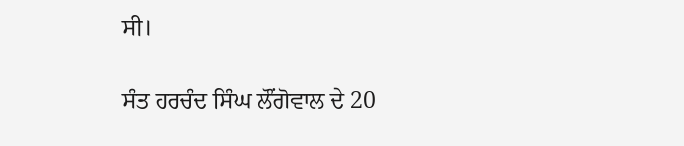ਸੀ।

ਸੰਤ ਹਰਚੰਦ ਸਿੰਘ ਲੌਂਗੋਵਾਲ ਦੇ 20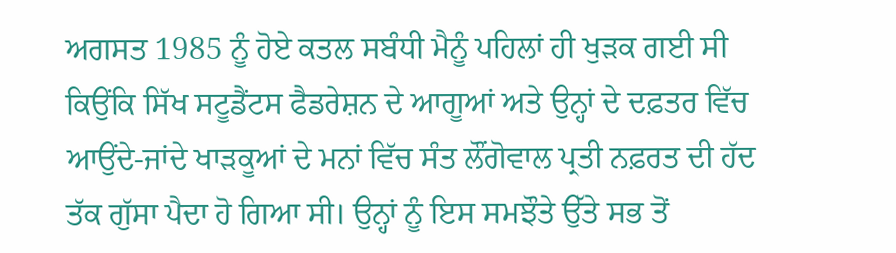ਅਗਸਤ 1985 ਨੂੰ ਹੋਏ ਕਤਲ ਸਬੰਧੀ ਮੈਨੂੰ ਪਹਿਲਾਂ ਹੀ ਖੁੜਕ ਗਈ ਸੀ ਕਿਉਂਕਿ ਸਿੱਖ ਸਟੂਡੈਂਟਸ ਫੈਡਰੇਸ਼ਨ ਦੇ ਆਗੂਆਂ ਅਤੇ ਉਨ੍ਹਾਂ ਦੇ ਦਫ਼ਤਰ ਵਿੱਚ ਆਉਂਦੇ-ਜਾਂਦੇ ਖਾੜਕੂਆਂ ਦੇ ਮਨਾਂ ਵਿੱਚ ਸੰਤ ਲੌਂਗੋਵਾਲ ਪ੍ਰਤੀ ਨਫ਼ਰਤ ਦੀ ਹੱਦ ਤੱਕ ਗੁੱਸਾ ਪੈਦਾ ਹੋ ਗਿਆ ਸੀ। ਉਨ੍ਹਾਂ ਨੂੰ ਇਸ ਸਮਝੌਤੇ ਉੱਤੇ ਸਭ ਤੋਂ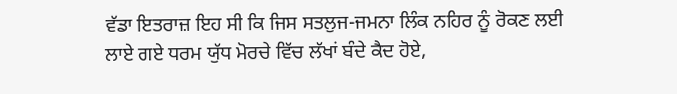ਵੱਡਾ ਇਤਰਾਜ਼ ਇਹ ਸੀ ਕਿ ਜਿਸ ਸਤਲੁਜ-ਜਮਨਾ ਲਿੰਕ ਨਹਿਰ ਨੂੰ ਰੋਕਣ ਲਈ ਲਾਏ ਗਏ ਧਰਮ ਯੁੱਧ ਮੋਰਚੇ ਵਿੱਚ ਲੱਖਾਂ ਬੰਦੇ ਕੈਦ ਹੋਏ,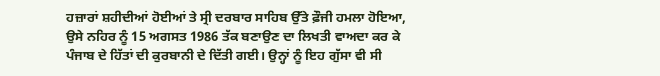ਹਜ਼ਾਰਾਂ ਸ਼ਹੀਦੀਆਂ ਹੋਈਆਂ ਤੇ ਸ੍ਰੀ ਦਰਬਾਰ ਸਾਹਿਬ ਉੱਤੇ ਫ਼ੌਜੀ ਹਮਲਾ ਹੋਇਆ, ਉਸੇ ਨਹਿਰ ਨੂੰ 15 ਅਗਸਤ 1986 ਤੱਕ ਬਣਾਉਣ ਦਾ ਲਿਖਤੀ ਵਾਅਦਾ ਕਰ ਕੇ ਪੰਜਾਬ ਦੇ ਹਿੱਤਾਂ ਦੀ ਕੁਰਬਾਨੀ ਦੇ ਦਿੱਤੀ ਗਈ। ਉਨ੍ਹਾਂ ਨੂੰ ਇਹ ਗੁੱਸਾ ਵੀ ਸੀ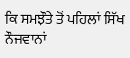ਕਿ ਸਮਝੌਤੇ ਤੋਂ ਪਹਿਲਾਂ ਸਿੱਖ ਨੌਜਵਾਨਾਂ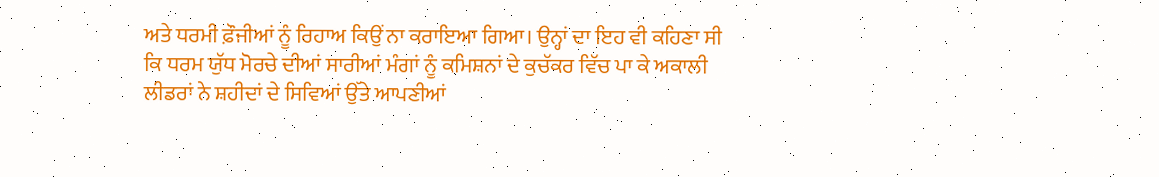ਅਤੇ ਧਰਮੀ ਫ਼ੌਜੀਆਂ ਨੂੰ ਰਿਹਾਅ ਕਿਉਂ ਨਾ ਕਰਾਇਆ ਗਿਆ। ਉਨ੍ਹਾਂ ਦਾ ਇਹ ਵੀ ਕਹਿਣਾ ਸੀ ਕਿ ਧਰਮ ਯੁੱਧ ਮੋਰਚੇ ਦੀਆਂ ਸਾਰੀਆਂ ਮੰਗਾਂ ਨੂੰ ਕਮਿਸ਼ਨਾਂ ਦੇ ਕੁਚੱਕਰ ਵਿੱਚ ਪਾ ਕੇ ਅਕਾਲੀ ਲੀਡਰਾਂ ਨੇ ਸ਼ਹੀਦਾਂ ਦੇ ਸਿਵਿਆਂ ਉੱਤੇ ਆਪਣੀਆਂ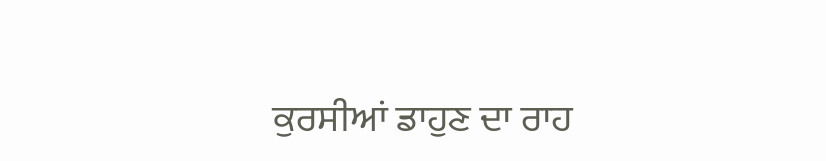ਕੁਰਸੀਆਂ ਡਾਹੁਣ ਦਾ ਰਾਹ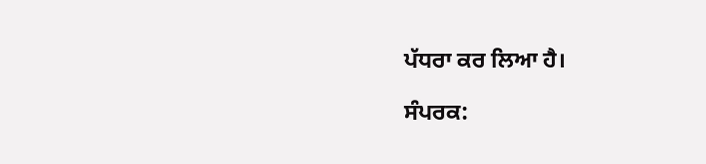ਪੱਧਰਾ ਕਰ ਲਿਆ ਹੈ।

ਸੰਪਰਕ: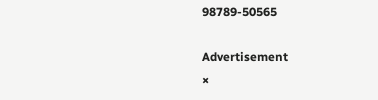98789-50565

Advertisement
×